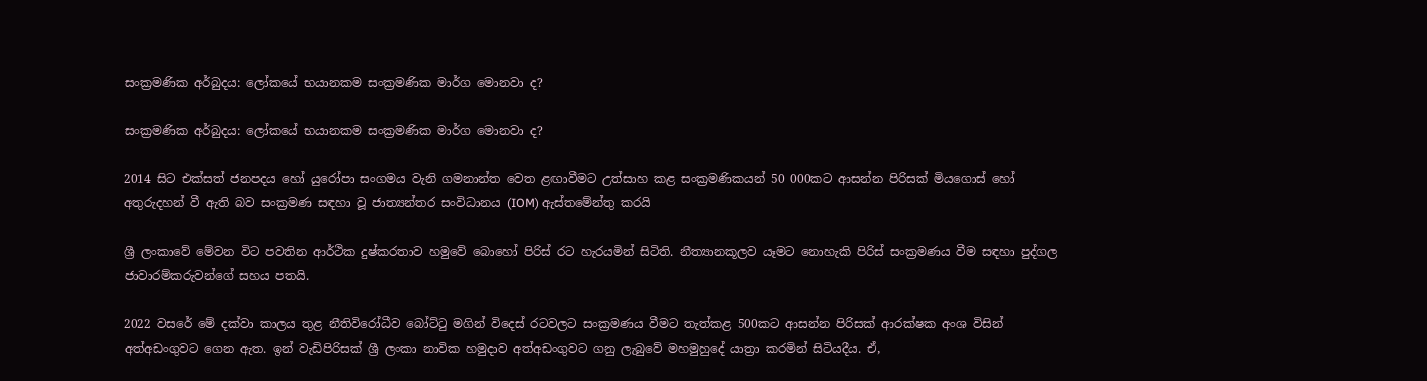සංක්‍රමණික අර්බුදය: ලෝකයේ භයානකම සංක්‍රමණික මාර්ග මොනවා ද?

සංක්‍රමණික අර්බුදය: ලෝකයේ භයානකම සංක්‍රමණික මාර්ග මොනවා ද?

2014 සිට එක්සත් ජනපදය හෝ යුරෝපා සංගමය වැනි ගමනාන්ත වෙත ළඟාවීමට උත්සාහ කළ සංක්‍රමණිකයන් 50 000කට ආසන්න පිරිසක් මියගොස් හෝ අතුරුදහන් වී ඇති බව සංක්‍රමණ සඳහා වූ ජාත්‍යන්තර සංවිධානය (IOM) ඇස්තමේන්තු කරයි

ශ්‍රී ලංකාවේ මේවන විට පවතින ආර්ථික දුෂ්කරතාව හමුවේ බොහෝ පිරිස් රට හැරයමින් සිටිති. නීත්‍යානකූලව යෑමට නොහැකි පිරිස් සංක්‍රමණය වීම සඳහා පුද්ගල ජාවාරම්කරුවන්ගේ සහය පතයි.

2022 වසරේ මේ දක්වා කාලය තුළ නීතිවිරෝධීව බෝට්ටු මගින් විදෙස් රටවලට සංක්‍රමණය වීමට තැත්කළ 500කට ආසන්න පිරිසක් ආරක්ෂක අංශ විසින් අත්අඩංගුවට ගෙන ඇත. ඉන් වැඩිපිරිසක් ශ්‍රී ලංකා නාවික හමුදාව අත්අඩංගුවට ගනු ලැබුවේ මහමුහුදේ යාත්‍රා කරමින් සිටියදීය. ඒ,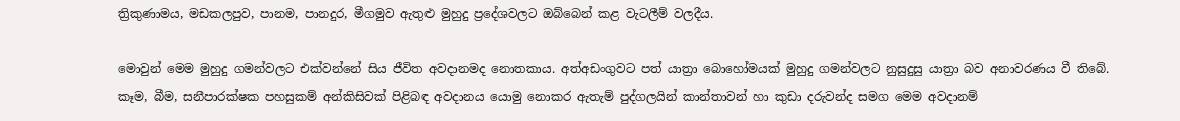ත්‍රිකුණාමය, මඩකලපුව, පානම, පානදුර, මීගමුව ඇතුළු මුහුදු ප්‍රදේශවලට ඔබ්බෙන් කළ වැටලීම් වලදීය.

මොවුන් මෙම මුහුදු ගමන්වලට එක්වන්නේ සිය ජීවිත අවදානමද නොතකාය. අත්අඩංගුවට පත් යාත්‍රා බොහෝමයක් මුහුදු ගමන්වලට නුසුදුසු යාත්‍රා බව අනාවරණය වී තිබේ. කෑම, බීම, සනීපාරක්ෂක පහසුකම් අන්කිසිවක් පිළිබඳ අවදානය යොමු නොකර ඇතැම් පුද්ගලයින් කාන්තාවන් හා කුඩා දරුවන්ද සමග මෙම අවදානම්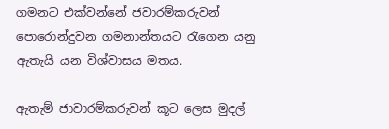ගමනට එක්වන්නේ ජවාරම්කරුවන් පොරොන්දුවන ගමනාන්තයට රැගෙන යනු ඇතැයි යන විශ්වාසය මතය.

ඇතැම් ජාවාරම්කරුවන් කූට ලෙස මුදල්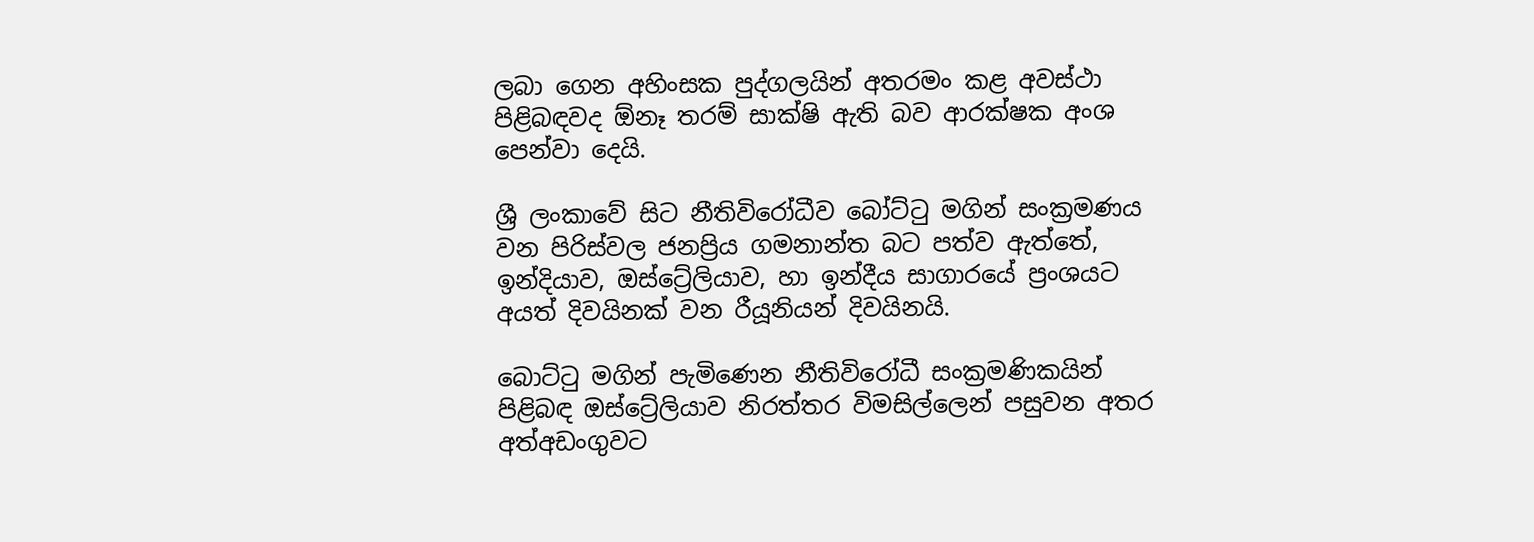ලබා ගෙන අහිංසක පුද්ගලයින් අතරමං කළ අවස්ථා පිළිබඳවද ඕනෑ තරම් සාක්ෂි ඇති බව ආරක්ෂක අංශ පෙන්වා දෙයි.

ශ්‍රී ලංකාවේ සිට නීතිවිරෝධීව බෝට්ටු මගින් සංක්‍රමණය වන පිරිස්වල ජනප්‍රිය ගමනාන්ත බට පත්ව ඇත්තේ, ඉන්දියාව, ඔස්ට්‍රේලියාව, හා ඉන්දීය සාගාරයේ ප්‍රංශයට අයත් දිවයිනක් වන රීයූනියන් දිවයිනයි.

බොට්ටු මගින් පැමිණෙන නීතිවිරෝධී සංක්‍රමණිකයින් පිළිබඳ ඔස්ට්‍රේලියාව නිරත්තර විමසිල්ලෙන් පසුවන අතර අත්අඩංගුවට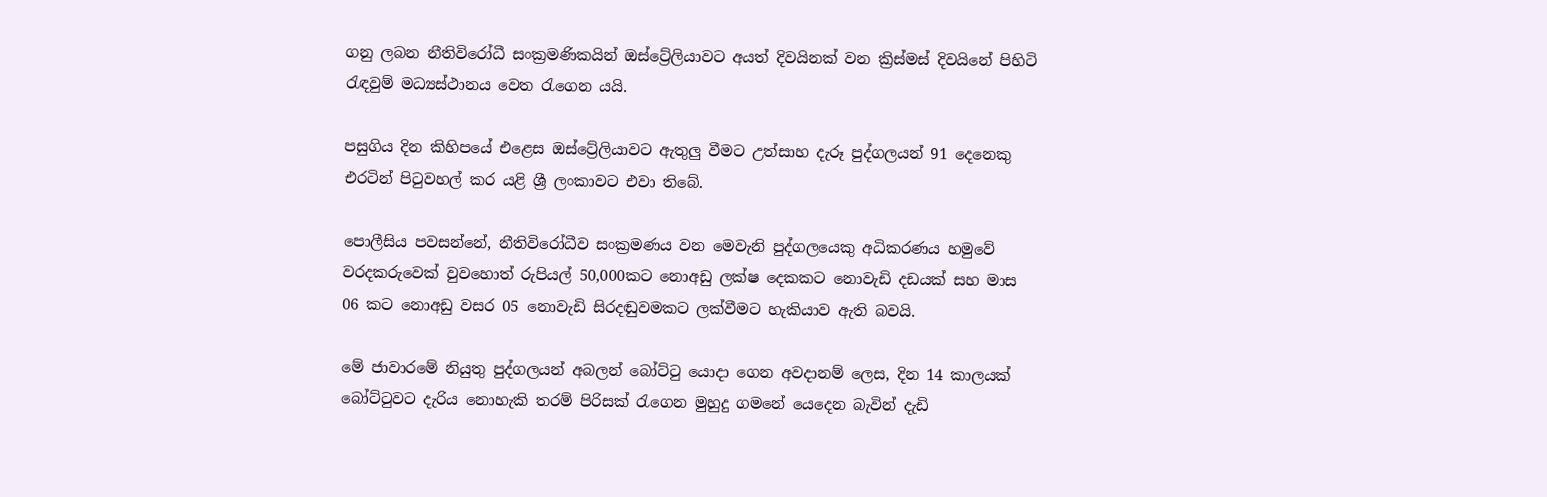ගනු ලබන නීතිවිරෝධී සංක්‍රමණිකයින් ඔස්ට්‍රේලියාවට අයත් දිවයිනක් වන ක්‍රිස්මස් දිවයිනේ පිහිටි රැඳවුම් මධ්‍යස්ථානය වෙත රැගෙන යයි.

පසුගිය දින කිහිපයේ එළෙස ඔස්ට්‍රේලියාවට ඇතුලු වීමට උත්සාහ දැරූ පුද්ගලයන් 91 දෙනෙකු එරටින් පිටුවහල් කර යළි ශ්‍රී ලංකාවට එවා තිබේ.

පොලීසිය පවසන්නේ, නීතිවිරෝධීව සංක්‍රමණය වන මෙවැනි පුද්ගලයෙකු අධිකරණය හමුවේ වරදකරුවෙක් වුවහොත් රුපියල් 50,000කට නොඅඩු ලක්ෂ දෙකකට නොවැඩි දඩයක් සහ මාස 06 කට නොඅඩු වසර 05 නොවැඩි සිරදඬුවමකට ලක්වීමට හැකියාව ඇති බවයි.

මේ ජාවාරමේ නියුතු පුද්ගලයන් අබලන් බෝට්ටු යොදා ගෙන අවදානම් ලෙස, දින 14 කාලයක් බෝට්ටුවට දැරිය නොහැකි තරම් පිරිසක් රැගෙන මුහුදු ගමනේ යෙදෙන බැවින් දැඩි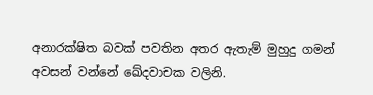අනාරක්ෂිත බවක් පවතින අතර ඇතැම් මුහුදු ගමන් අවසන් වන්නේ ඛේදවාචක වලිනි.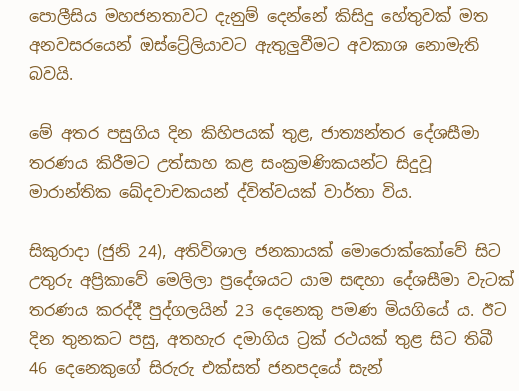පොලීසිය මහජනතාවට දැනුම් දෙන්නේ කිසිදු හේතුවක් මත අනවසරයෙන් ඔස්ට්‍රේලියාවට ඇතුලුවීමට අවකාශ නොමැති බවයි.

මේ අතර පසුගිය දින කිහිපයක් තුළ, ජාත්‍යන්තර දේශසීමා තරණය කිරීමට උත්සාහ කළ සංක්‍රමණිකයන්ට සිදුවූ මාරාන්තික ඛේදවාචකයන් ද්විත්වයක් වාර්තා විය.

සිකුරාදා (ජුනි 24), අතිවිශාල ජනකායක් මොරොක්කෝවේ සිට උතුරු අප්‍රිකාවේ මෙලිලා ප්‍රදේශයට යාම සඳහා දේශසීමා වැටක් තරණය කරද්දී පුද්ගලයින් 23 දෙනෙකු පමණ මියගියේ ය. ඊට දින තුනකට පසු, අතහැර දමාගිය ට්‍රක් රථයක් තුළ සිට තිබී 46 දෙනෙකුගේ සිරුරු එක්සත් ජනපදයේ සැන්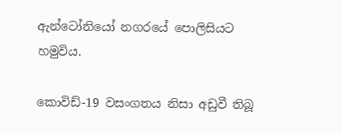ඇන්ටෝනියෝ නගරයේ පොලිසියට හමුවිය.

කොවිඩ්-19 වසංගතය නිසා අඩුවී තිබූ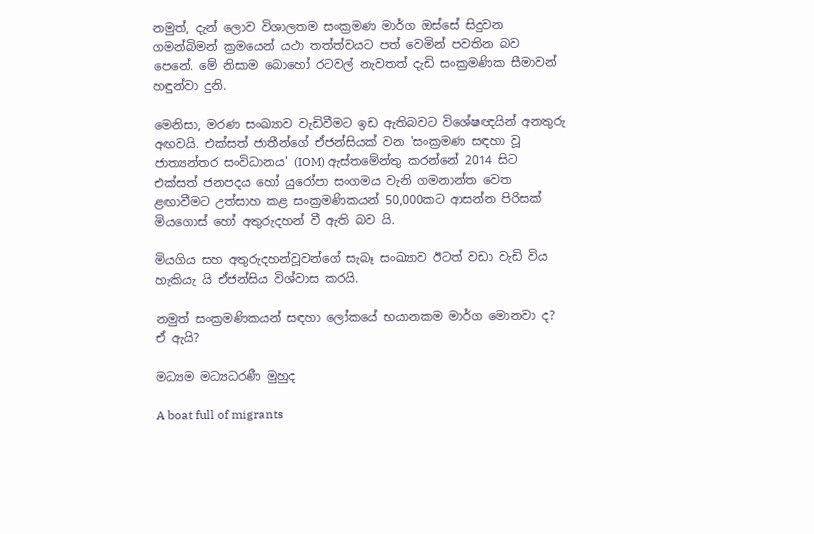නමුත්, දැන් ලොව විශාලතම සංක්‍රමණ මාර්ග ඔස්සේ සිදුවන ගමන්බිමන් ක්‍රමයෙන් යථා තත්ත්වයට පත් වෙමින් පවතින බව පෙනේ. මේ නිසාම බොහෝ රටවල් නැවතත් දැඩි සංක්‍රමණික සීමාවන් හඳුන්වා දුනි.

මෙනිසා, මරණ සංඛ්‍යාව වැඩිවීමට ඉඩ ඇතිබවට විශේෂඥයින් අනතුරු අඟවයි. එක්සත් ජාතීන්ගේ ඒජන්සියක් වන 'සංක්‍රමණ සඳහා වූ ජාත්‍යන්තර සංවිධානය' (IOM) ඇස්තමේන්තු කරන්නේ 2014 සිට එක්සත් ජනපදය හෝ යුරෝපා සංගමය වැනි ගමනාන්ත වෙත ළඟාවීමට උත්සාහ කළ සංක්‍රමණිකයන් 50,000කට ආසන්න පිරිසක් මියගොස් හෝ අතුරුදහන් වී ඇති බව යි.

මියගිය සහ අතුරුදහන්වූවන්ගේ සැබෑ සංඛ්‍යාව ඊටත් වඩා වැඩි විය හැකියැ යි ඒජන්සිය විශ්වාස කරයි.

නමුත් සංක්‍රමණිකයන් සඳහා ලෝකයේ භයානකම මාර්ග මොනවා ද? ඒ ඇයි?

මධ්‍යම මධ්‍යධරණී මුහුද

A boat full of migrants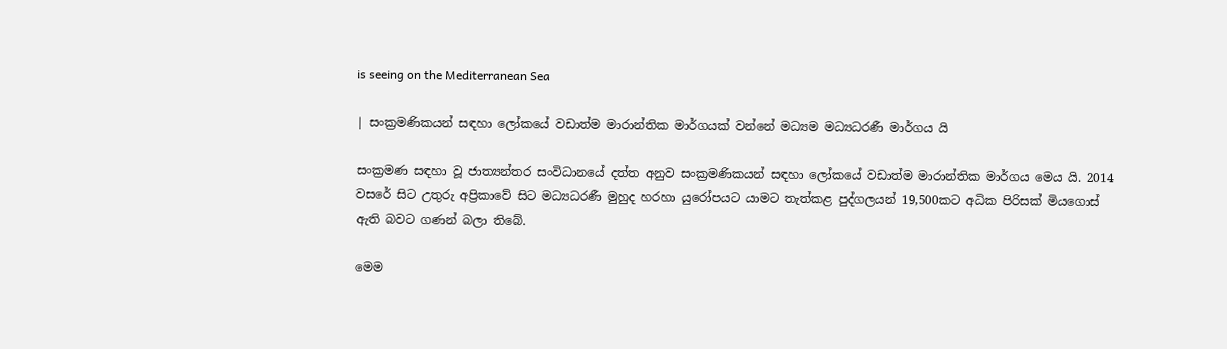is seeing on the Mediterranean Sea

| සංක්‍රමණිකයන් සඳහා ලෝකයේ වඩාත්ම මාරාන්තික මාර්ගයක් වන්නේ මධ්‍යම මධ්‍යධරණී මාර්ගය යි

සංක්‍රමණ සඳහා වූ ජාත්‍යන්තර සංවිධානයේ දත්ත අනුව සංක්‍රමණිකයන් සඳහා ලෝකයේ වඩාත්ම මාරාන්තික මාර්ගය මෙය යි. 2014 වසරේ සිට උතුරු අප්‍රිකාවේ සිට මධ්‍යධරණී මුහුද හරහා යුරෝපයට යාමට තැත්කළ පුද්ගලයන් 19,500කට අධික පිරිසක් මියගොස් ඇති බවට ගණන් බලා තිබේ.

මෙම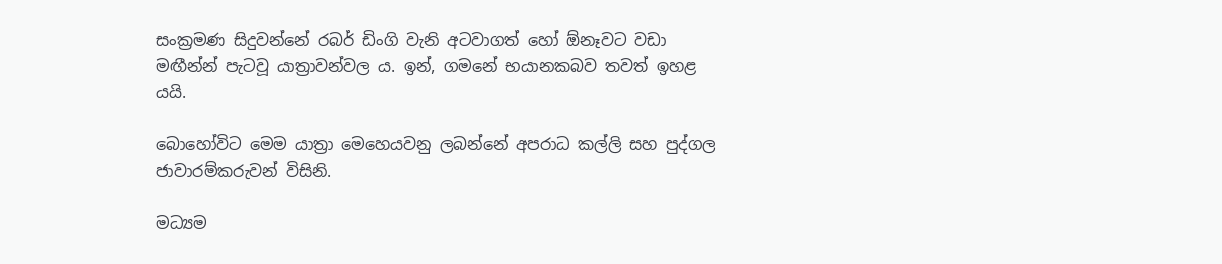සංක්‍රමණ සිදුවන්නේ රබර් ඩිංගි වැනි අටවාගත් හෝ ඕනෑවට වඩා මඟීන්න් පැටවූ යාත්‍රාවන්වල ය. ඉන්, ගමනේ භයානකබව තවත් ඉහළ යයි.

බොහෝවිට මෙම යාත්‍රා මෙහෙයවනු ලබන්නේ අපරාධ කල්ලි සහ පුද්ගල ජාවාරම්කරුවන් විසිනි.

මධ්‍යම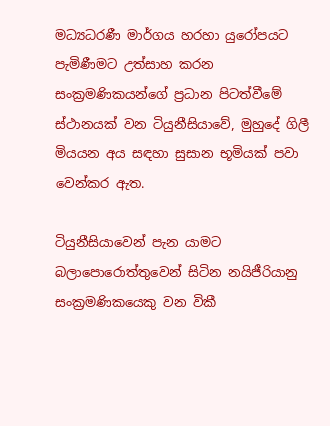මධ්‍යධරණී මාර්ගය හරහා යුරෝපයට පැමිණීමට උත්සාහ කරන සංක්‍රමණිකයන්ගේ ප්‍රධාන පිටත්වීමේ ස්ථානයක් වන ටියුනීසියාවේ, මුහුදේ ගිලී මියයන අය සඳහා සුසාන භූමියක් පවා වෙන්කර ඇත.

ටියුනීසියාවෙන් පැන යාමට බලාපොරොත්තුවෙන් සිටින නයිජීරියානු සංක්‍රමණිකයෙකු වන විකී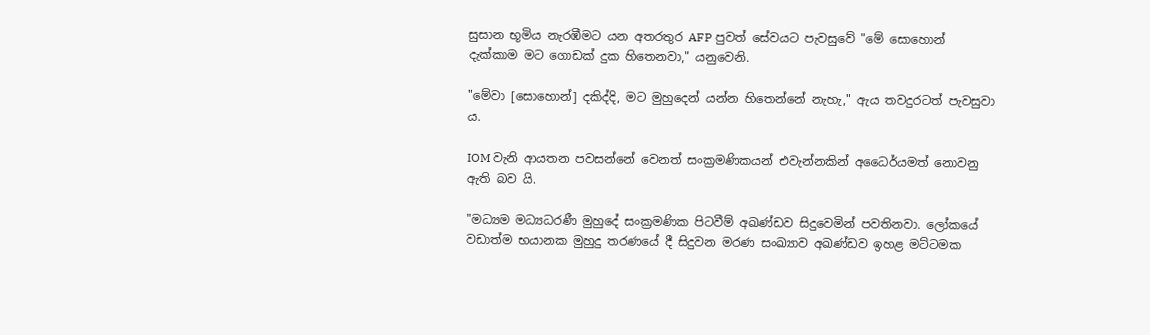සුසාන භූමිය නැරඹීමට යන අතරතුර AFP පුවත් සේවයට පැවසුවේ "මේ සොහොන් දැක්කාම මට ගොඩක් දුක හිතෙනවා," යනුවෙනි.

"මේවා [සොහොන්] දකිද්දි, මට මුහුදෙන් යන්න හිතෙන්නේ නැහැ," ඇය තවදුරටත් පැවසුවා ය.

IOM වැනි ආයතන පවසන්නේ වෙනත් සංක්‍රමණිකයන් එවැන්නකින් අධෛර්යමත් නොවනු ඇති බව යි.

"මධ්‍යම මධ්‍යධරණී මුහුදේ සංක්‍රමණික පිටවීම් අඛණ්ඩව සිදුවෙමින් පවතිනවා. ලෝකයේ වඩාත්ම භයානක මුහුදු තරණයේ දී සිදුවන මරණ සංඛ්‍යාව අඛණ්ඩව ඉහළ මට්ටමක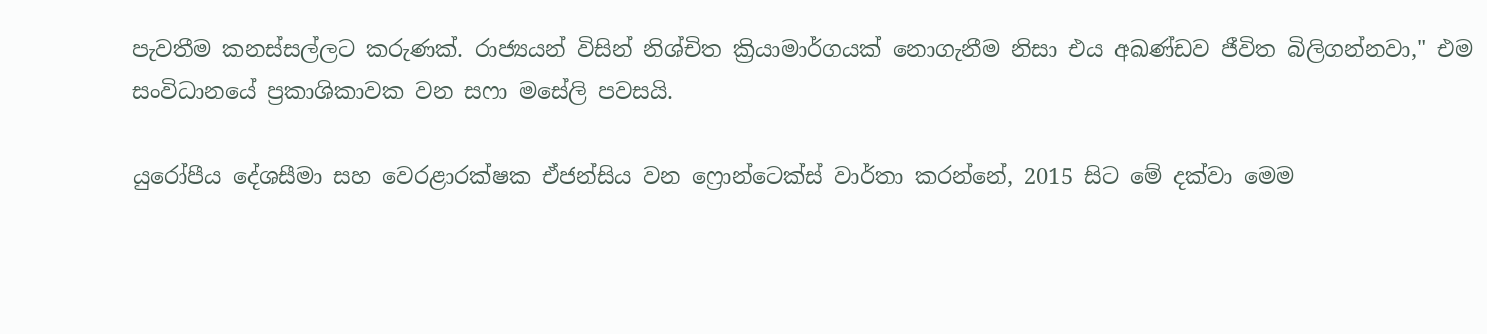පැවතීම කනස්සල්ලට කරුණක්. රාජ්‍යයන් විසින් නිශ්චිත ක්‍රියාමාර්ගයක් නොගැනීම නිසා එය අඛණ්ඩව ජීවිත බිලිගන්නවා," එම සංවිධානයේ ප්‍රකාශිකාවක වන සෆා මසේලි පවසයි.

යුරෝපීය දේශසීමා සහ වෙරළාරක්ෂක ඒජන්සිය වන ෆ්‍රොන්ටෙක්ස් වාර්තා කරන්නේ, 2015 සිට මේ දක්වා මෙම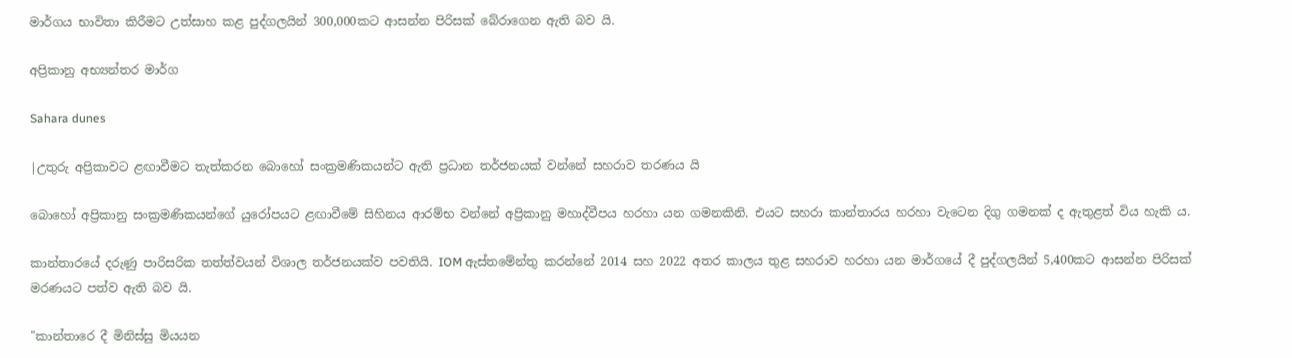මාර්ගය භාවිතා කිරීමට උත්සාහ කළ පුද්ගලයින් 300,000කට ආසන්න පිරිසක් බේරාගෙන ඇති බව යි.

අප්‍රිකානු අභ්‍යන්තර මාර්ග

Sahara dunes

|උතුරු අප්‍රිකාවට ළඟාවීමට තැත්කරන බොහෝ සංක්‍රමණිකයන්ට ඇති ප්‍රධාන තර්ජනයක් වන්නේ සහරාව තරණය යි

බොහෝ අප්‍රිකානු සංක්‍රමණිකයන්ගේ යුරෝපයට ළඟාවීමේ සිහිනය ආරම්භ වන්නේ අප්‍රිකානු මහාද්වීපය හරහා යන ගමනකිනි. එයට සහරා කාන්තාරය හරහා වැටෙන දිගු ගමනක් ද ඇතුළත් විය හැකි ය.

කාන්තාරයේ දරුණු පාරිසරික තත්ත්වයන් විශාල තර්ජනයක්ව පවතියි. IOM ඇස්තමේන්තු කරන්නේ 2014 සහ 2022 අතර කාලය තුළ සහරාව හරහා යන මාර්ගයේ දී පුද්ගලයින් 5,400කට ආසන්න පිරිසක් මරණයට පත්ව ඇති බව යි.

"කාන්තාරෙ දී මිනිස්සු මියයන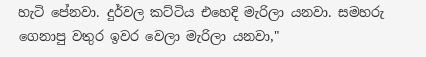හැටි පේනවා. දුර්වල කට්ටිය එහෙදි මැරිලා යනවා. සමහරු ගෙනාපු වතුර ඉවර වෙලා මැරිලා යනවා,"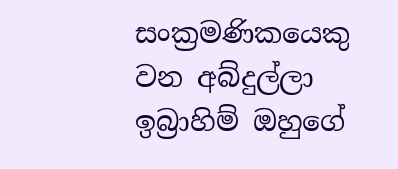සංක්‍රමණිකයෙකු වන අබ්දුල්ලා ඉබ්‍රාහිම් ඔහුගේ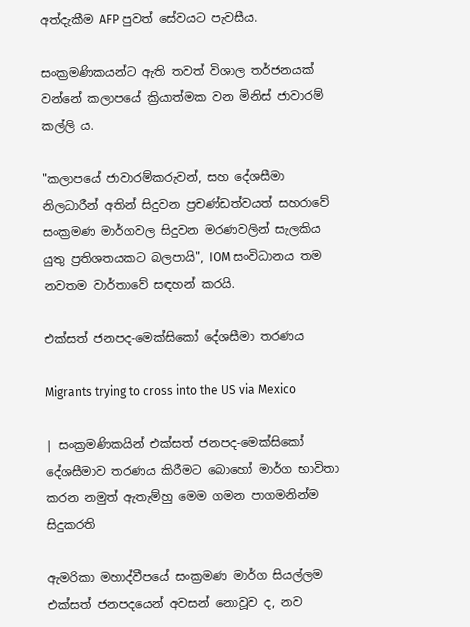අත්දැකීම AFP පුවත් සේවයට පැවසීය.

සංක්‍රමණිකයන්ට ඇති තවත් විශාල තර්ජනයක් වන්නේ කලාපයේ ක්‍රියාත්මක වන මිනිස් ජාවාරම් කල්ලි ය.

"කලාපයේ ජාවාරම්කරුවන්, සහ දේශසීමා නිලධාරීන් අතින් සිදුවන ප්‍රචණ්ඩත්වයත් සහරාවේ සංක්‍රමණ මාර්ගවල සිදුවන මරණවලින් සැලකිය යුතු ප්‍රතිශතයකට බලපායි", IOM සංවිධානය තම නවතම වාර්තාවේ සඳහන් කරයි.

එක්සත් ජනපද-මෙක්සිකෝ දේශසීමා තරණය

Migrants trying to cross into the US via Mexico

| සංක්‍රමණිකයින් එක්සත් ජනපද-මෙක්සිකෝ දේශසීමාව තරණය කිරීමට බොහෝ මාර්ග භාවිතා කරන නමුත් ඇතැම්හු මෙම ගමන පාගමනින්ම සිදුකරති

ඇමරිකා මහාද්වීපයේ සංක්‍රමණ මාර්ග සියල්ලම එක්සත් ජනපදයෙන් අවසන් නොවූව ද, නව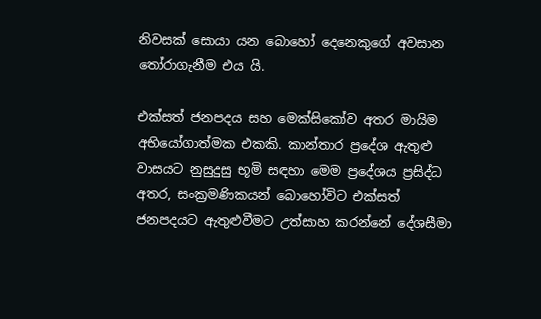නිවසක් සොයා යන බොහෝ දෙනෙකුගේ අවසාන තෝරාගැනීම එය යි.

එක්සත් ජනපදය සහ මෙක්සිකෝව අතර මායිම අභියෝගාත්මක එකකි. කාන්තාර ප්‍රදේශ ඇතුළු වාසයට නුසුදුසු භූමි සඳහා මෙම ප්‍රදේශය ප්‍රසිද්ධ අතර, සංක්‍රමණිකයන් බොහෝවිට එක්සත් ජනපදයට ඇතුළුවීමට උත්සාහ කරන්නේ දේශසීමා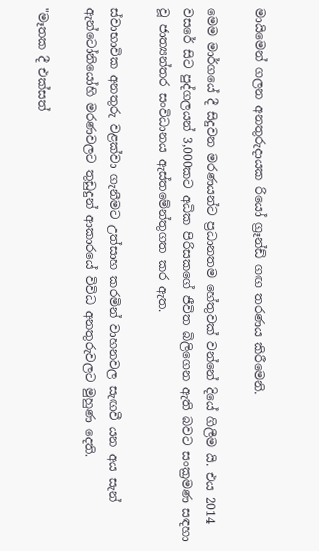මායිමෙන් ගලන අනතුරුදායක රියෝ ග්‍රෑන්ඩ් ගඟ තරණය කිරීමෙනි.

මෙම මාර්ගයේ දී සිදුවන මරණයන්ට ප්‍රධානතම හේතුවක් වන්නේ දියේ ගිලීම යි. එය 2014 වසරේ සිට පුද්ගලයන් 3,000කට අධික පිරිසකගේ ජීවිත බිලිගෙන ඇති බවට සංක්‍රමණ සඳහා වූ ජාත්‍යන්තර සංවිධානය ඇස්තමේන්තුගත කර ඇත.

ස්වාභාවික අනතුරු වළක්වා ගැනීමට උත්සාහ කරමින් වාහනවල සැඟවී යන අය සැන් ඇන්ටෝනියෝහි මරණවලට තුඩුදුන් ආකාරයේ විවිධ අනතුරුවලට මුහුණ දෙති.

"මෑතක දී එක්සත්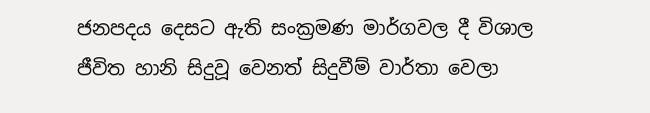ජනපදය දෙසට ඇති සංක්‍රමණ මාර්ගවල දී විශාල ජීවිත හානි සිදුවූ වෙනත් සිදුවීම් වාර්තා වෙලා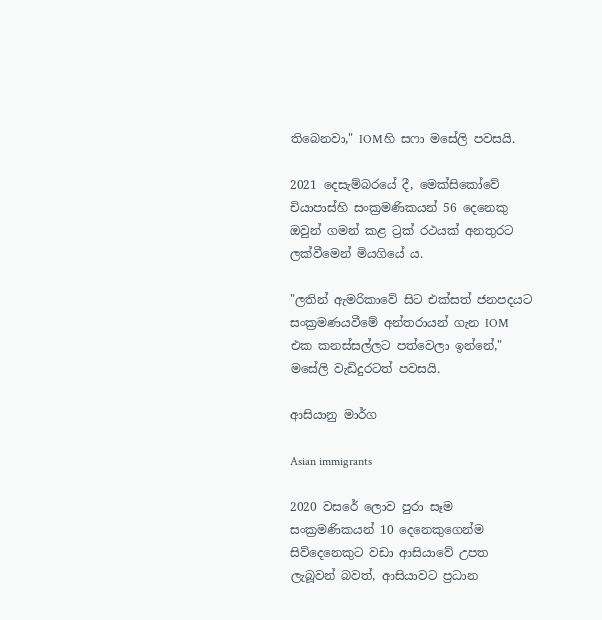තිබෙනවා," IOMහි සෆා මසේලි පවසයි.

2021 දෙසැම්බරයේ දී, මෙක්සිකෝවේ චියාපාස්හි සංක්‍රමණිකයන් 56 දෙනෙකු ඔවුන් ගමන් කළ ට්‍රක් රථයක් අනතුරට ලක්වීමෙන් මියගියේ ය.

"ලතින් ඇමරිකාවේ සිට එක්සත් ජනපදයට සංක්‍රමණයවීමේ අන්තරායන් ගැන IOM එක කනස්සල්ලට පත්වෙලා ඉන්නේ," මසේලි වැඩිදුරටත් පවසයි.

ආසියානු මාර්ග

Asian immigrants

2020 වසරේ ලොව පුරා සෑම සංක්‍රමණිකයන් 10 දෙනෙකුගෙන්ම සිව්දෙනෙකුට වඩා ආසියාවේ උපත ලැබූවන් බවත්, ආසියාවට ප්‍රධාන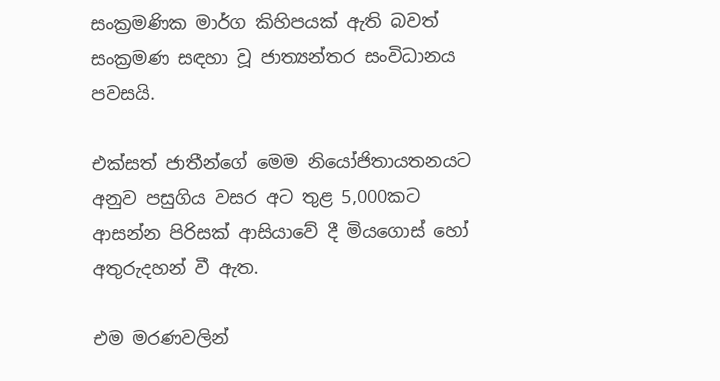සංක්‍රමණික මාර්ග කිහිපයක් ඇති බවත් සංක්‍රමණ සඳහා වූ ජාත්‍යන්තර සංවිධානය පවසයි.

එක්සත් ජාතීන්ගේ මෙම නියෝජිතායතනයට අනුව පසුගිය වසර අට තුළ 5,000කට ආසන්න පිරිසක් ආසියාවේ දී මියගොස් හෝ අතුරුදහන් වී ඇත.

එම මරණවලින්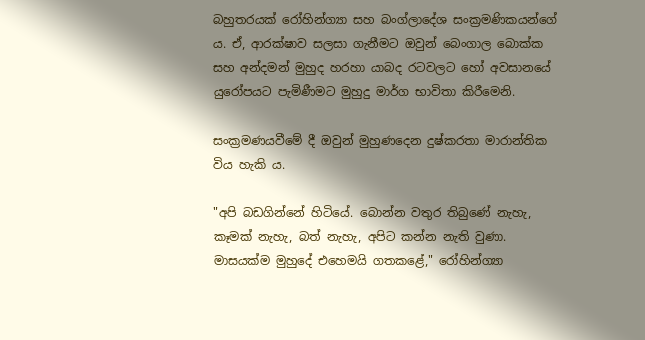බහුතරයක් රෝහින්ග්‍යා සහ බංග්ලාදේශ සංක්‍රමණිකයන්ගේ ය. ඒ, ආරක්ෂාව සලසා ගැනීමට ඔවුන් බෙංගාල බොක්ක සහ අන්දමන් මුහුද හරහා යාබද රටවලට හෝ අවසානයේ යුරෝපයට පැමිණීමට මුහුදු මාර්ග භාවිතා කිරීමෙනි.

සංක්‍රමණයවීමේ දී ඔවුන් මුහුණදෙන දුෂ්කරතා මාරාන්තික විය හැකි ය.

"අපි බඩගින්නේ හිටියේ. බොන්න වතුර තිබුණේ නැහැ, කෑමක් නැහැ, බත් නැහැ, අපිට කන්න නැති වුණා. මාසයක්ම මුහුදේ එහෙමයි ගතකළේ," රෝහින්ග්‍යා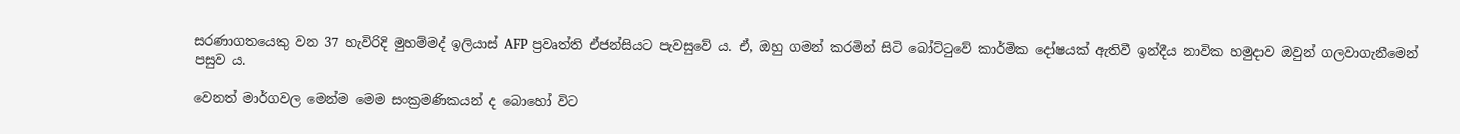සරණාගතයෙකු වන 37 හැවිරිදි මුහම්මද් ඉලියාස් AFP ප්‍රවෘත්ති ඒජන්සියට පැවසුවේ ය. ඒ, ඔහු ගමන් කරමින් සිටි බෝට්ටුවේ කාර්මික දෝෂයක් ඇතිවී ඉන්දීය නාවික හමුදාව ඔවුන් ගලවාගැනීමෙන් පසුව ය.

වෙනත් මාර්ගවල මෙන්ම මෙම සංක්‍රමණිකයන් ද බොහෝ විට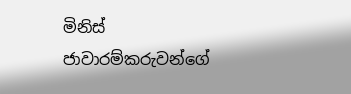මිනිස් ජාවාරම්කරුවන්ගේ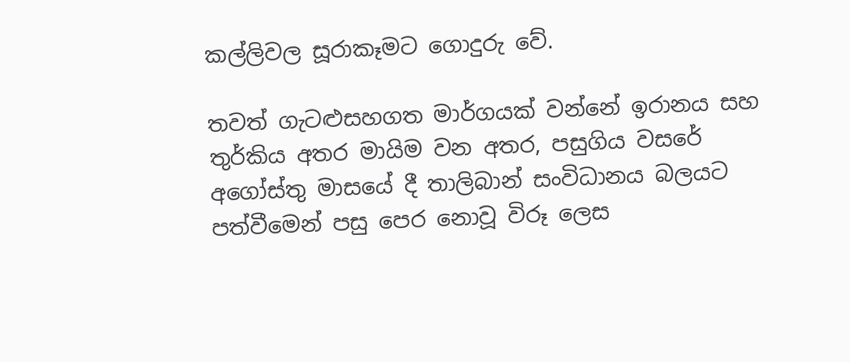කල්ලිවල සූරාකෑමට ගොදුරු වේ.

තවත් ගැටළුසහගත මාර්ගයක් වන්නේ ඉරානය සහ තුර්කිය අතර මායිම වන අතර, පසුගිය වසරේ අගෝස්තු මාසයේ දී තාලිබාන් සංවිධානය බලයට පත්වීමෙන් පසු පෙර නොවූ විරූ ලෙස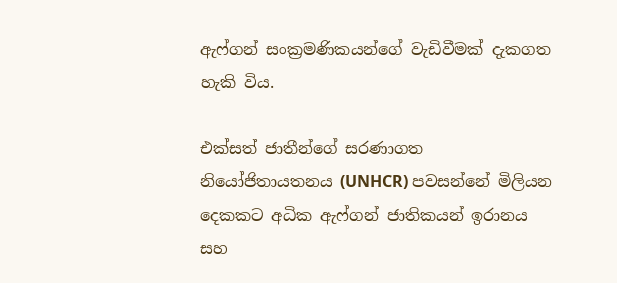ඇෆ්ගන් සංක්‍රමණිකයන්ගේ වැඩිවීමක් දැකගත හැකි විය.

එක්සත් ජාතීන්ගේ සරණාගත නියෝජිතායතනය (UNHCR) පවසන්නේ මිලියන දෙකකට අධික ඇෆ්ගන් ජාතිකයන් ඉරානය සහ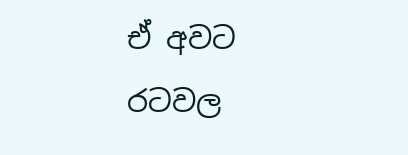ඒ අවට රටවල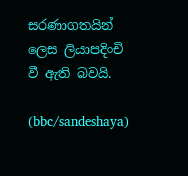සරණාගතයින් ලෙස ලියාපදිංචි වී ඇති බවයි.

(bbc/sandeshaya)